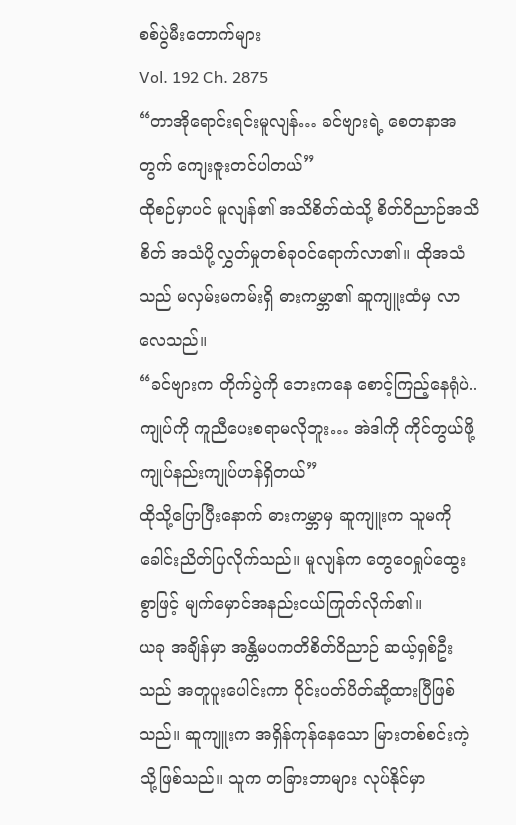စစ်ပွဲမီးတောက်များ
Vol. 192 Ch. 2875
“တာအိုရောင်းရင်းမူလျန်… ခင်ဗျားရဲ့ စေတနာအတွက် ကျေးဇူးတင်ပါတယ်”
ထိုစဉ်မှာပင် မူလျန်၏ အသိစိတ်ထဲသို့ စိတ်ဝိညာဉ်အသိစိတ် အသံပို့လွှတ်မှုတစ်ခုဝင်ရောက်လာ၏။ ထိုအသံသည် မလှမ်းမကမ်းရှိ ဓားကမ္ဘာ၏ ဆူကျူးထံမှ လာလေသည်။
“ခင်ဗျားက တိုက်ပွဲကို ဘေးကနေ စောင့်ကြည့်နေရုံပဲ.. ကျုပ်ကို ကူညီပေးစရာမလိုဘူး… အဲဒါကို ကိုင်တွယ်ဖို့ ကျုပ်နည်းကျုပ်ဟန်ရှိတယ်”
ထိုသို့ပြောပြီးနောက် ဓားကမ္ဘာမှ ဆူကျူးက သူမကို ခေါင်းညိတ်ပြလိုက်သည်။ မူလျန်က တွေဝေရှုပ်ထွေးစွာဖြင့် မျက်မှောင်အနည်းငယ်ကြုတ်လိုက်၏။
ယခု အချိန်မှာ အန္တိမပကတိစိတ်ဝိညာဉ် ဆယ့်ရှစ်ဦးသည် အတူပူးပေါင်းကာ ဝိုင်းပတ်ပိတ်ဆို့ထားပြီဖြစ်သည်။ ဆူကျူးက အရှိန်ကုန်နေသော မြားတစ်စင်းကဲ့သို့ဖြစ်သည်။ သူက တခြားဘာများ လုပ်နိုင်မှာ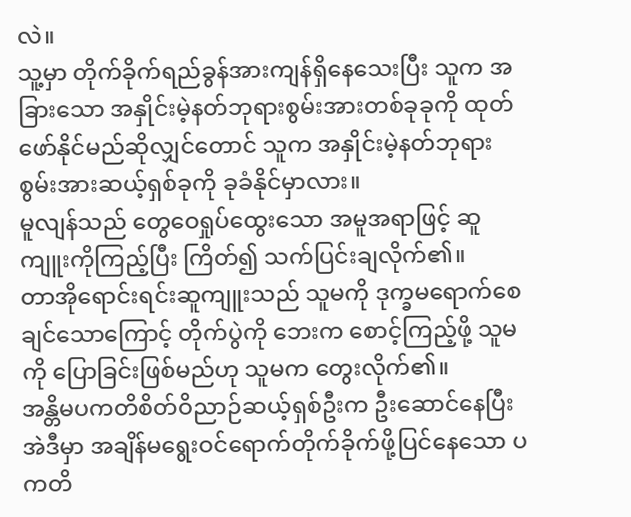လဲ။
သူ့မှာ တိုက်ခိုက်ရည်ခွန်အားကျန်ရှိနေသေးပြီး သူက အခြားသော အနှိုင်းမဲ့နတ်ဘုရားစွမ်းအားတစ်ခုခုကို ထုတ်ဖော်နိုင်မည်ဆိုလျှင်တောင် သူက အနှိုင်းမဲ့နတ်ဘုရားစွမ်းအားဆယ့်ရှစ်ခုကို ခုခံနိုင်မှာလား။
မူလျန်သည် တွေဝေရှုပ်ထွေးသော အမူအရာဖြင့် ဆူကျူးကိုကြည့်ပြီး ကြိတ်၍ သက်ပြင်းချလိုက်၏။
တာအိုရောင်းရင်းဆူကျူးသည် သူမကို ဒုက္ခမရောက်စေချင်သောကြောင့် တိုက်ပွဲကို ဘေးက စောင့်ကြည့်ဖို့ သူမကို ပြောခြင်းဖြစ်မည်ဟု သူမက တွေးလိုက်၏။
အန္တိမပကတိစိတ်ဝိညာဉ်ဆယ့်ရှစ်ဦးက ဦးဆောင်နေပြီး အဲဒီမှာ အချိန်မရွေးဝင်ရောက်တိုက်ခိုက်ဖို့ပြင်နေသော ပကတိ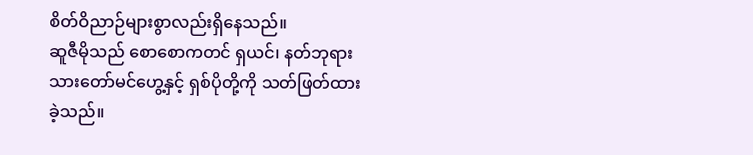စိတ်ဝိညာဉ်များစွာလည်းရှိနေသည်။
ဆူဇီမိုသည် စောစောကတင် ရှယင်၊ နတ်ဘုရားသားတော်မင်ဟွေ့နှင့် ရှစ်ပိုတို့ကို သတ်ဖြတ်ထားခဲ့သည်။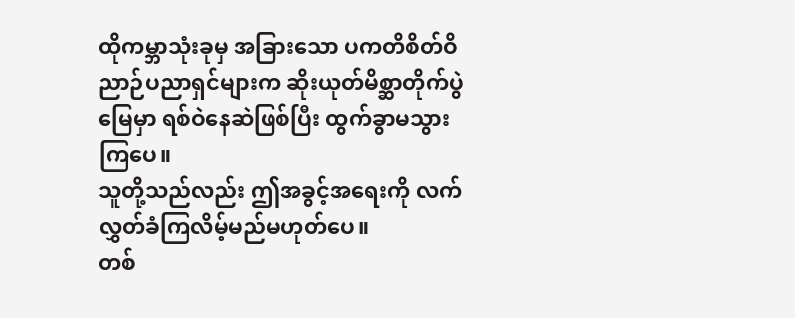ထိုကမ္ဘာသုံးခုမှ အခြားသော ပကတိစိတ်ဝိညာဉ်ပညာရှင်များက ဆိုးယုတ်မိစ္ဆာတိုက်ပွဲမြေမှာ ရစ်ဝဲနေဆဲဖြစ်ပြီး ထွက်ခွာမသွားကြပေ။
သူတို့သည်လည်း ဤအခွင့်အရေးကို လက်လွှတ်ခံကြလိမ့်မည်မဟုတ်ပေ။
တစ်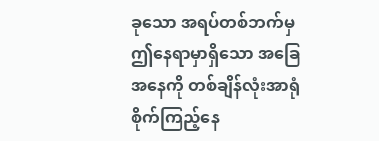ခုသော အရပ်တစ်ဘက်မှ ဤနေရာမှာရှိသော အခြေအနေကို တစ်ချိန်လုံးအာရုံစိုက်ကြည့်နေ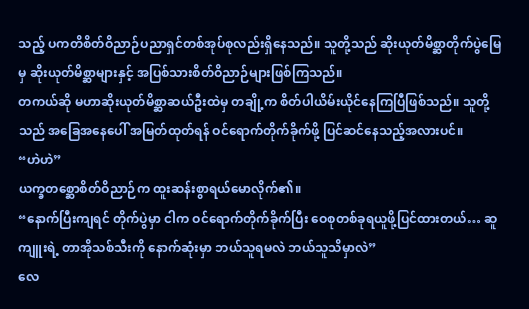သည့် ပကတိစိတ်ဝိညာဉ်ပညာရှင်တစ်အုပ်စုလည်းရှိနေသည်။ သူတို့သည် ဆိုးယုတ်မိစ္ဆာတိုက်ပွဲမြေမှ ဆိုးယုတ်မိစ္ဆာများနှင့် အပြစ်သားစိတ်ဝိညာဉ်များဖြစ်ကြသည်။
တကယ်ဆို မဟာဆိုးယုတ်မိစ္ဆာဆယ်ဦးထဲမှ တချို့က စိတ်ပါယိမ်းယိုင်နေကြပြီဖြစ်သည်။ သူတို့သည် အခြေအနေပေါ် အမြတ်ထုတ်ရန် ဝင်ရောက်တိုက်ခိုက်ဖို့ ပြင်ဆင်နေသည့်အလားပင်။
“ဟဲဟဲ”
ယက္ခတစ္ဆောစိတ်ဝိညာဉ်က ထူးဆန်းစွာရယ်မောလိုက်၏။
“နောက်ပြီးကျရင် တိုက်ပွဲမှာ ငါက ဝင်ရောက်တိုက်ခိုက်ပြီး ဝေစုတစ်ခုရယူဖို့ပြင်ထားတယ်… ဆူကျူးရဲ့ တာအိုသစ်သီးကို နောက်ဆုံးမှာ ဘယ်သူရမလဲ ဘယ်သူသိမှာလဲ”
လေ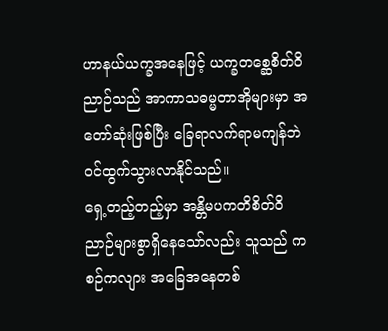ဟာနယ်ယက္ခအနေဖြင့် ယက္ခတစ္ဆေစိတ်ဝိညာဉ်သည် အာကာသဓမ္မတာအိုများမှာ အတော်ဆုံးဖြစ်ပြီး ခြေရာလက်ရာမကျန်ဘဲ ဝင်ထွက်သွားလာနိုင်သည်။
ရှေ့တည့်တည့်မှာ အန္တိမပကတိစိတ်ဝိညာဉ်များစွာရှိနေသော်လည်း သူသည် ကစဉ်ကလျား အခြေအနေတစ်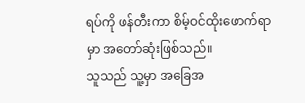ရပ်ကို ဖန်တီးကာ စိမ့်ဝင်ထိုးဖောက်ရာမှာ အတော်ဆုံးဖြစ်သည်။
သူသည် သူ့မှာ အခြေအ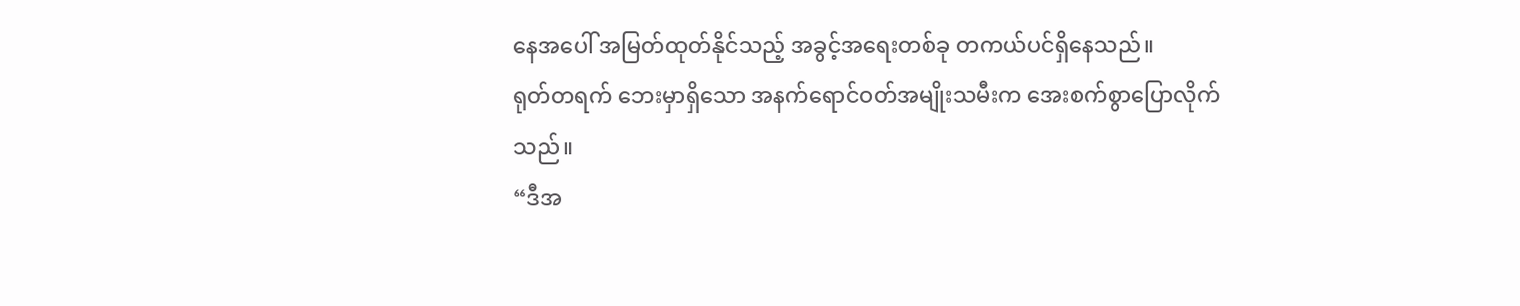နေအပေါ် အမြတ်ထုတ်နိုင်သည့် အခွင့်အရေးတစ်ခု တကယ်ပင်ရှိနေသည်။
ရုတ်တရက် ဘေးမှာရှိသော အနက်ရောင်ဝတ်အမျိုးသမီးက အေးစက်စွာပြောလိုက်သည်။
“ဒီအ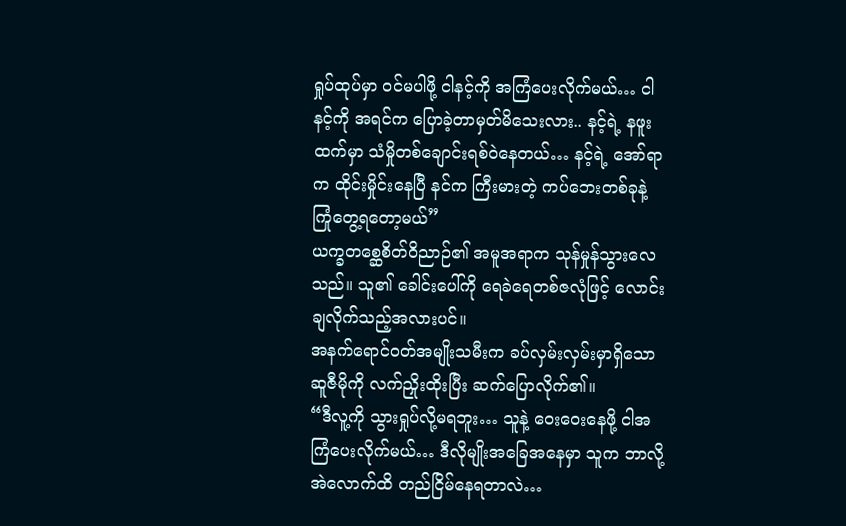ရှုပ်ထုပ်မှာ ဝင်မပါဖို့ ငါနင့်ကို အကြံပေးလိုက်မယ်… ငါနင့်ကို အရင်က ပြောခဲ့တာမှတ်မိသေးလား.. နင့်ရဲ့ နဖူးထက်မှာ သံမှိုတစ်ချောင်းရစ်ဝဲနေတယ်… နင့်ရဲ့ အော်ရာက ထိုင်းမှိုင်းနေပြီ နင်က ကြီးမားတဲ့ ကပ်ဘေးတစ်ခုနဲ့ ကြုံတွေ့ရတော့မယ်”
ယက္ခတစ္ဆေစိတ်ဝိညာဉ်၏ အမူအရာက သုန်မှုန်သွားလေသည်။ သူ၏ ခေါင်းပေါ်ကို ရေခဲရေတစ်ဇလုံဖြင့် လောင်းချလိုက်သည့်အလားပင်။
အနက်ရောင်ဝတ်အမျိုးသမီးက ခပ်လှမ်းလှမ်းမှာရှိသော ဆူဇီမိုကို လက်ညှိုးထိုးပြီး ဆက်ပြောလိုက်၏။
“ဒီလူ့ကို သွားရှုပ်လို့မရဘူး… သူနဲ့ ဝေးဝေးနေဖို့ ငါအကြံပေးလိုက်မယ်… ဒီလိုမျိုးအခြေအနေမှာ သူက ဘာလို့အဲလောက်ထိ တည်ငြိမ်နေရတာလဲ…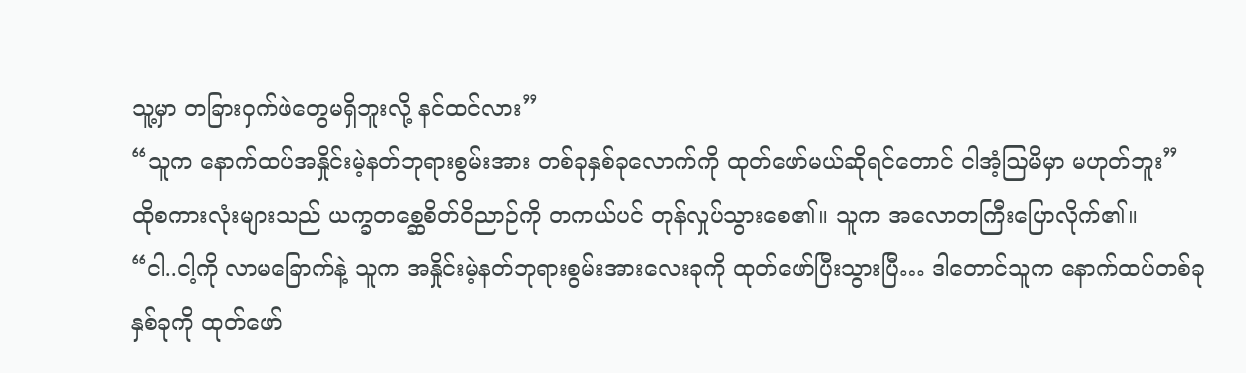သူ့မှာ တခြားဝှက်ဖဲတွေမရှိဘူးလို့ နင်ထင်လား”
“သူက နောက်ထပ်အနှိုင်းမဲ့နတ်ဘုရားစွမ်းအား တစ်ခုနှစ်ခုလောက်ကို ထုတ်ဖော်မယ်ဆိုရင်တောင် ငါအံ့ဩမိမှာ မဟုတ်ဘူး”
ထိုစကားလုံးများသည် ယက္ခတစ္ဆေစိတ်ဝိညာဉ်ကို တကယ်ပင် တုန်လှုပ်သွားစေ၏။ သူက အလောတကြီးပြောလိုက်၏။
“ငါ..ငါ့ကို လာမခြောက်နဲ့ သူက အနှိုင်းမဲ့နတ်ဘုရားစွမ်းအားလေးခုကို ထုတ်ဖော်ပြီးသွားပြီ… ဒါတောင်သူက နောက်ထပ်တစ်ခုနှစ်ခုကို ထုတ်ဖော်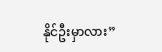နိုင်ဦးမှာလား”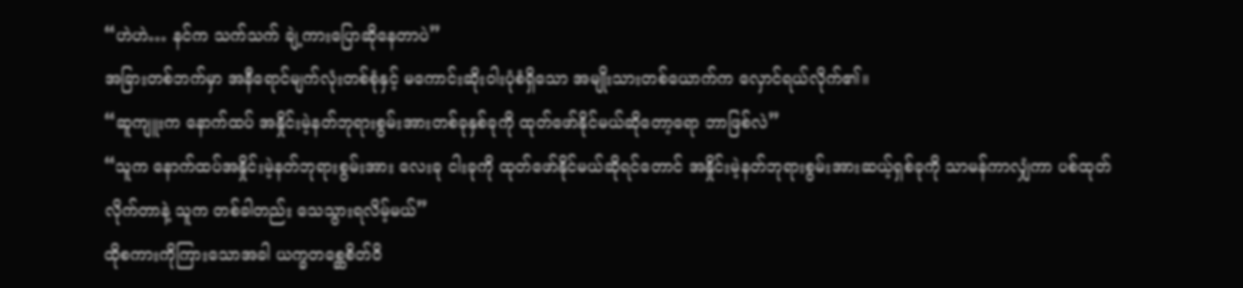“ဟဲဟဲ… နင်က သက်သက် ချဲ့ကားပြောဆိုနေတာပဲ”
အခြားတစ်ဘက်မှာ အနီရောင်မျက်လုံးတစ်စုံနှင့် မကောင်းဆိုးဝါးပုံစံရှိသော အမျိုးသားတစ်ယောက်က လှောင်ရယ်လိုက်၏။
“ဆူကျူးက နောက်ထပ် အနှိုင်းမဲ့နတ်ဘုရားစွမ်းအားတစ်ခုနှစ်ခုကို ထုတ်ဖော်နိုင်မယ်ဆိုတော့ရော ဘာဖြစ်လဲ”
“သူက နောက်ထပ်အနှိုင်းမဲ့နတ်ဘုရားစွမ်းအား လေးခု ငါးခုကို ထုတ်ဖော်နိုင်မယ်ဆိုရင်တောင် အနှိုင်းမဲ့နတ်ဘုရားစွမ်းအားဆယ့်ရှစ်ခုကို သာမန်ကာလျှံကာ ပစ်ထုတ်လိုက်တာနဲ့ သူက တစ်ခါတည်း သေသွားရလိမ့်မယ်”
ထိုစကားကိုကြားသောအခါ ယက္ခတစ္ဆေစိတ်ဝိ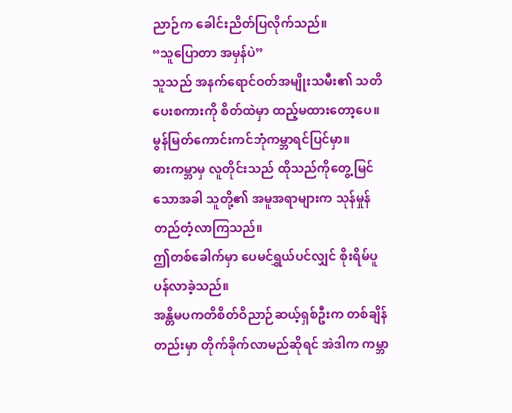ညာဉ်က ခေါင်းညိတ်ပြလိုက်သည်။
“သူပြောတာ အမှန်ပဲ”
သူသည် အနက်ရောင်ဝတ်အမျိုးသမီး၏ သတိပေးစကားကို စိတ်ထဲမှာ ထည့်မထားတော့ပေ။
မွန်မြတ်ကောင်းကင်ဘုံကမ္ဘာရင်ပြင်မှာ။
ဓားကမ္ဘာမှ လူတိုင်းသည် ထိုသည်ကိုတွေ့မြင်သောအခါ သူတို့၏ အမူအရာများက သုန်မှုန်တည်တံ့လာကြသည်။
ဤတစ်ခေါက်မှာ ပေမင်ရွှယ်ပင်လျှင် စိုးရိမ်ပူပန်လာခဲ့သည်။
အန္တိမပကတိစိတ်ဝိညာဉ်ဆယ့်ရှစ်ဦးက တစ်ချိန်တည်းမှာ တိုက်ခိုက်လာမည်ဆိုရင် အဲဒါက ကမ္ဘာ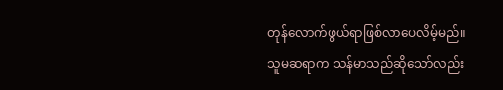တုန်လောက်ဖွယ်ရာဖြစ်လာပေလိမ့်မည်။ သူမဆရာက သန်မာသည်ဆိုသော်လည်း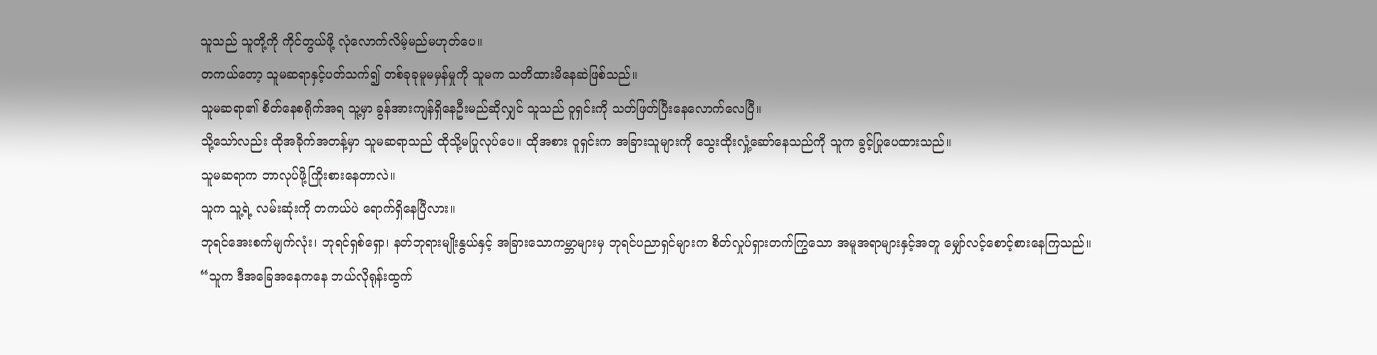သူသည် သူတို့ကို ကိုင်တွယ်ဖို့ လုံလောက်လိမ့်မည်မဟုတ်ပေ။
တကယ်တော့ သူမဆရာနှင့်ပတ်သက်၍ တစ်ခုခုမူမမှန်မှုကို သူမက သတိထားမိနေဆဲဖြစ်သည်။
သူမဆရာ၏ စိတ်နေစရိုက်အရ သူ့မှာ ခွန်အားကျန်ရှိနေဦးမည်ဆိုလျှင် သူသည် ဝူရှင်းကို သတ်ဖြတ်ပြီးနေလောက်လေပြီ။
သို့သော်လည်း ထိုအခိုက်အတန့်မှာ သူမဆရာသည် ထိုသို့မပြုလုပ်ပေ။ ထိုအစား ဝူရှင်းက အခြားသူများကို သွေးထိုးလှုံ့ဆော်နေသည်ကို သူက ခွင့်ပြုပေထားသည်။
သူမဆရာက ဘာလုပ်ဖို့ကြိုးစားနေတာလဲ။
သူက သူ့ရဲ့ လမ်းဆုံးကို တကယ်ပဲ ရောက်ရှိနေပြီလား။
ဘုရင်အေးစက်မျက်လုံး၊ ဘုရင်ရှစ်ရှော၊ နတ်ဘုရားမျိုးနွယ်နှင့် အခြားသောကမ္ဘာများမှ ဘုရင်ပညာရှင်များက စိတ်လှုပ်ရှားတက်ကြွသော အမူအရာများနှင့်အတူ မျှော်လင့်စောင့်စားနေကြသည်။
“သူက ဒီအခြေအနေကနေ ဘယ်လိုရုန်းထွက်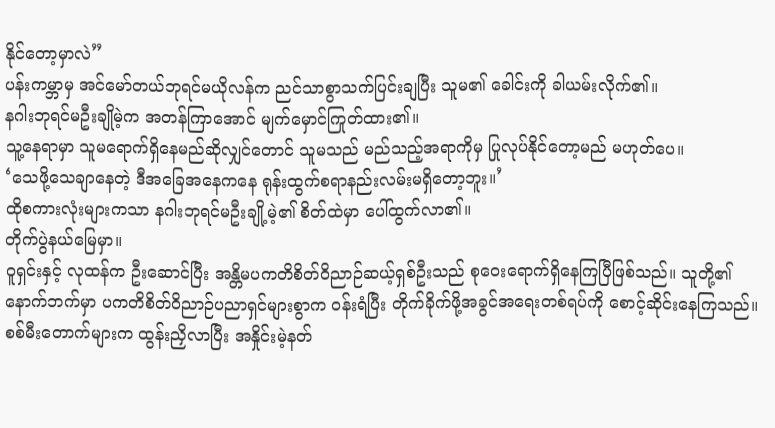နိုင်တော့မှာလဲ”
ပန်းကမ္ဘာမှ အင်မော်တယ်ဘုရင်မယိုလန်က ညင်သာစွာသက်ပြင်းချပြီး သူမ၏ ခေါင်းကို ခါယမ်းလိုက်၏။
နဂါးဘုရင်မဦးချိုမဲ့က အတန်ကြာအောင် မျက်မှောင်ကြုတ်ထား၏။
သူ့နေရာမှာ သူမရောက်ရှိနေမည်ဆိုလျှင်တောင် သူမသည် မည်သည့်အရာကိုမှ ပြုလုပ်နိုင်တော့မည် မဟုတ်ပေ။
‘သေဖို့သေချာနေတဲ့ ဒီအခြေအနေကနေ ရုန်းထွက်စရာနည်းလမ်းမရှိတော့ဘူး။’
ထိုစကားလုံးများကသာ နဂါးဘုရင်မဦးချို့မဲ့၏ စိတ်ထဲမှာ ပေါ်ထွက်လာ၏။
တိုက်ပွဲနယ်မြေမှာ။
ဝူရှင်းနှင့် လုထန်က ဦးဆောင်ပြီး အန္တိမပကတိစိတ်ဝိညာဉ်ဆယ့်ရှစ်ဦးသည် စုဝေးရောက်ရှိနေကြပြီဖြစ်သည်။ သူတို့၏ နောက်ဘက်မှာ ပကတိစိတ်ဝိညာဉ်ပညာရှင်များစွာက ဝန်းရံပြီး တိုက်ခိုက်ဖို့အခွင်အရေးတစ်ရပ်ကို စောင့်ဆိုင်းနေကြသည်။
စစ်မီးတောက်များက ထွန်းညှိလာပြီး အနှိုင်းမဲ့နတ်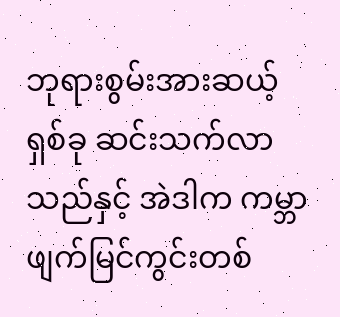ဘုရားစွမ်းအားဆယ့်ရှစ်ခု ဆင်းသက်လာသည်နှင့် အဲဒါက ကမ္ဘာဖျက်မြင်ကွင်းတစ်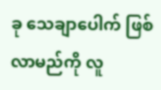ခု သေချာပေါက် ဖြစ်လာမည်ကို လူ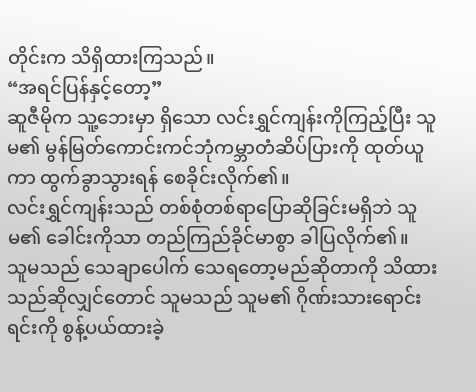တိုင်းက သိရှိထားကြသည်။
“အရင်ပြန်နှင့်တော့”
ဆူဇီမိုက သူ့ဘေးမှာ ရှိသော လင်းရွှင်ကျန်းကိုကြည့်ပြီး သူမ၏ မွန်မြတ်ကောင်းကင်ဘုံကမ္ဘာတံဆိပ်ပြားကို ထုတ်ယူကာ ထွက်ခွာသွားရန် စေခိုင်းလိုက်၏။
လင်းရွှင်ကျန်းသည် တစ်စုံတစ်ရာပြောဆိုခြင်းမရှိဘဲ သူမ၏ ခေါင်းကိုသာ တည်ကြည်ခိုင်မာစွာ ခါပြလိုက်၏။
သူမသည် သေချာပေါက် သေရတော့မည်ဆိုတာကို သိထားသည်ဆိုလျှင်တောင် သူမသည် သူမ၏ ဂိုဏ်းသားရောင်းရင်းကို စွန့်ပယ်ထားခဲ့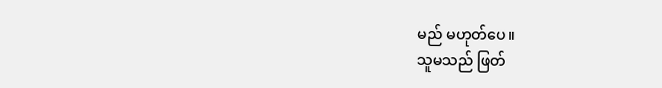မည် မဟုတ်ပေ။
သူမသည် ဖြတ်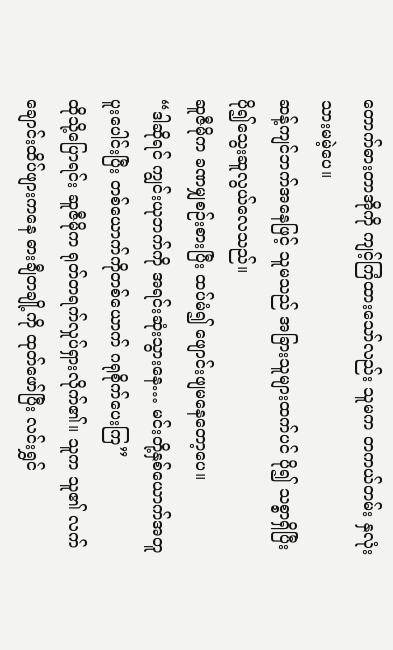တောက်ဓားတာအိုကို ကျင့်ကြံထားသော်လည်း သူမက တကယ်တမ်း နှလုံးသားမမဲ့ပေ။
ဆန့်ကျင်ဘက်အနေဖြင့် သူမသည် အခြားသူများထက်ပင် ပို၍ သစ္စာရှိပြီး ပို၍သွေးဆူလွယ်လေသည်။
ဆူဇီမိုက ခဏမျှစဉ်းစားပြီး ထပ်မံ၍ ဖျောင်းဖျမနေတော့ပေ။
“ဒါဆိုရင် ကျွင်းယုဘက်ကို အရင်းဆုံးသွားနေ… မင်းတို့နှစ်ယောက်အတူပူးပေါင်းပြီး တစ်ယောက်ကိုတစ်ယောက် ဂရုစိုက်ပေးကြ”
ထိုသို့ပြောရင်း ဆူဇီမိုက ရုတ်တရက်လှုပ်ရှားလိုက်၏။ သူက သူ၏ လက်ချောင်းထိပ်ဖျားကနေ ဓားချီတချို့ကို ထုတ်ဖော်ပြီး လင်းရွှင်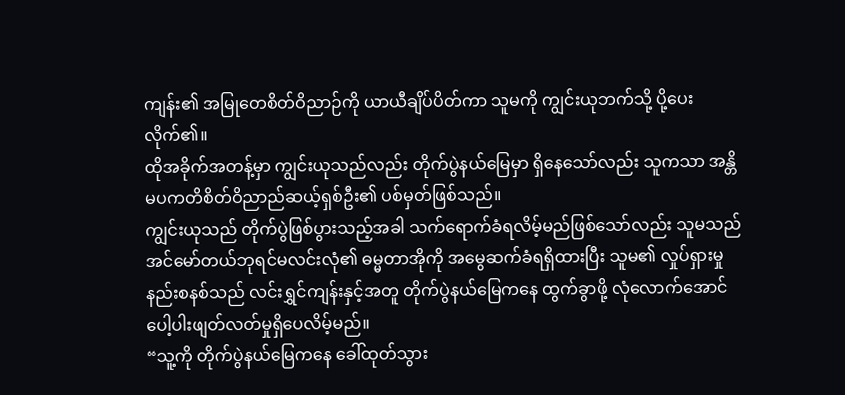ကျန်း၏ အမြုတေစိတ်ဝိညာဉ်ကို ယာယီချိပ်ပိတ်ကာ သူမကို ကျွင်းယုဘက်သို့ ပို့ပေးလိုက်၏။
ထိုအခိုက်အတန့်မှာ ကျွင်းယုသည်လည်း တိုက်ပွဲနယ်မြေမှာ ရှိနေသော်လည်း သူကသာ အန္တိမပကတိစိတ်ဝိညာည်ဆယ့်ရှစ်ဦး၏ ပစ်မှတ်ဖြစ်သည်။
ကျွင်းယုသည် တိုက်ပွဲဖြစ်ပွားသည့်အခါ သက်ရောက်ခံရလိမ့်မည်ဖြစ်သော်လည်း သူမသည် အင်မော်တယ်ဘုရင်မလင်းလုံ၏ ဓမ္မတာအိုကို အမွေဆက်ခံရရှိထားပြီး သူမ၏ လှုပ်ရှားမှုနည်းစနစ်သည် လင်းရွှင်ကျန်းနှင့်အတူ တိုက်ပွဲနယ်မြေကနေ ထွက်ခွာဖို့ လုံလောက်အောင် ပေါ့ပါးဖျတ်လတ်မှုရှိပေလိမ့်မည်။
“သူ့ကို တိုက်ပွဲနယ်မြေကနေ ခေါ်ထုတ်သွား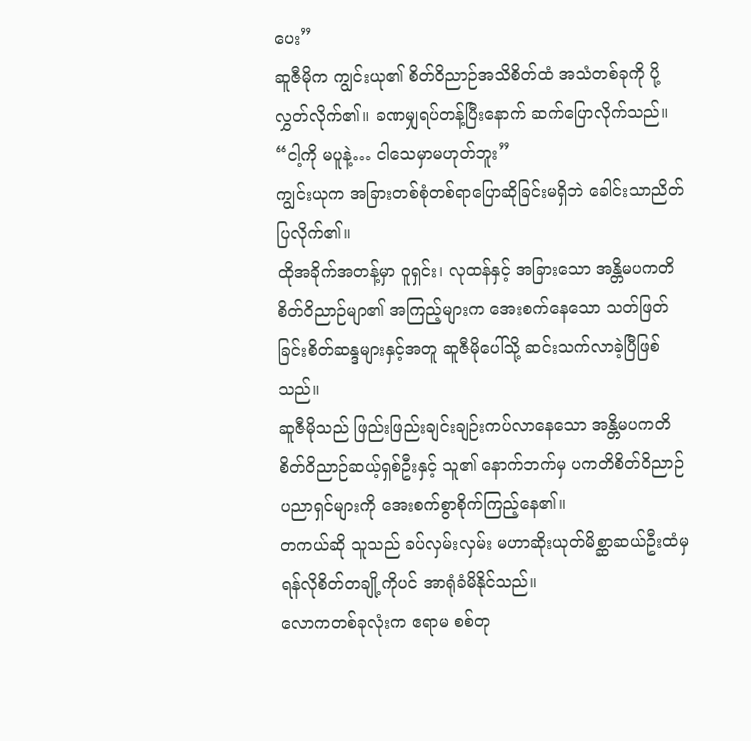ပေး”
ဆူဇီမိုက ကျွင်းယု၏ စိတ်ဝိညာဉ်အသိစိတ်ထံ အသံတစ်ခုကို ပို့လွှတ်လိုက်၏။ ခဏမျှရပ်တန့်ပြီးနောက် ဆက်ပြောလိုက်သည်။
“ငါ့ကို မပူနဲ့… ငါသေမှာမဟုတ်ဘူး”
ကျွင်းယုက အခြားတစ်စုံတစ်ရာပြောဆိုခြင်းမရှိဘဲ ခေါင်းသာညိတ်ပြလိုက်၏။
ထိုအခိုက်အတန့်မှာ ဝူရှင်း၊ လုထန်နှင့် အခြားသော အန္တိမပကတိစိတ်ဝိညာဉ်မျာ၏ အကြည့်များက အေးစက်နေသော သတ်ဖြတ်ခြင်းစိတ်ဆန္ဒများနှင့်အတူ ဆူဇီမိုပေါ်သို့ ဆင်းသက်လာခဲ့ပြီဖြစ်သည်။
ဆူဇီမိုသည် ဖြည်းဖြည်းချင်းချဉ်းကပ်လာနေသော အန္တိမပကတိစိတ်ဝိညာဉ်ဆယ့်ရှစ်ဦးနှင့် သူ၏ နောက်ဘက်မှ ပကတိစိတ်ဝိညာဉ်ပညာရှင်များကို အေးစက်စွာစိုက်ကြည့်နေ၏။
တကယ်ဆို သူသည် ခပ်လှမ်းလှမ်း မဟာဆိုးယုတ်မိစ္ဆာဆယ်ဦးထံမှ ရန်လိုစိတ်တချို့ကိုပင် အာရုံခံမိနိုင်သည်။
လောကတစ်ခုလုံးက ဧရာမ စစ်တု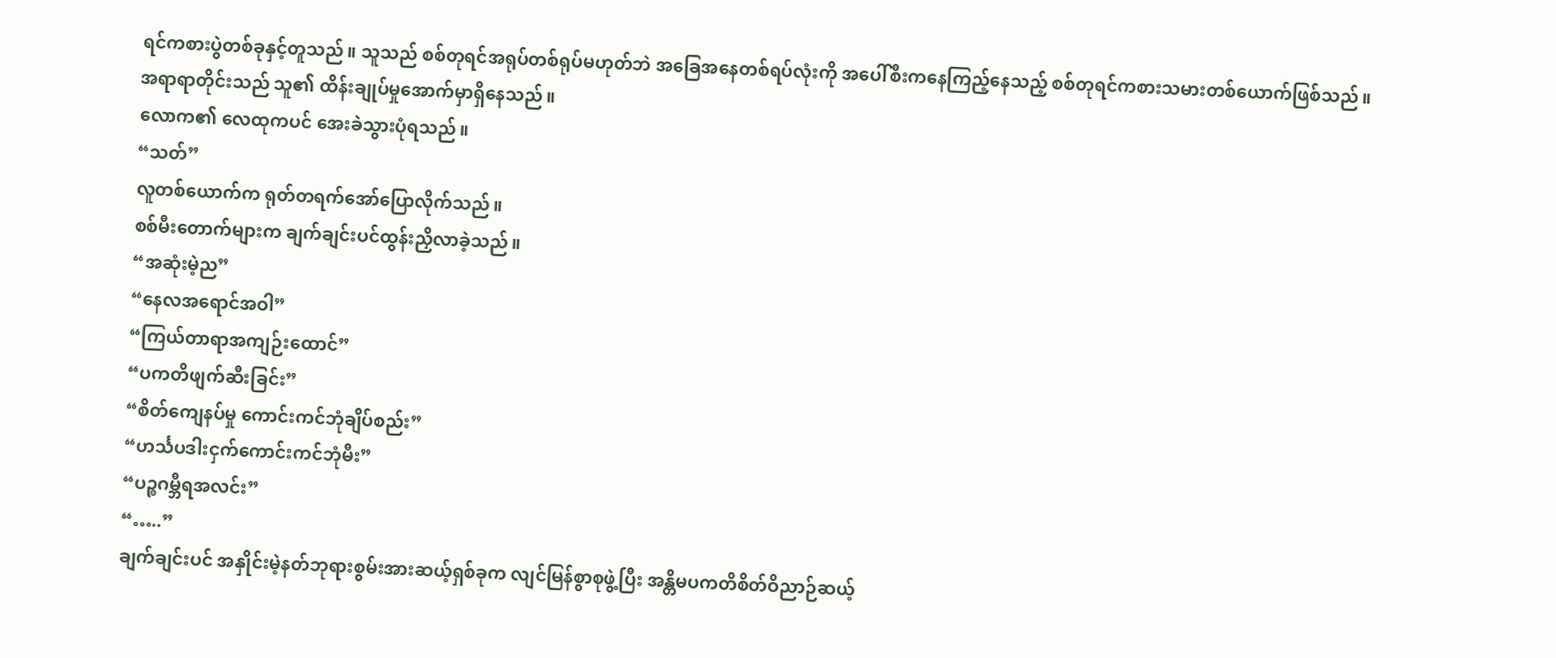ရင်ကစားပွဲတစ်ခုနှင့်တူသည်။ သူသည် စစ်တုရင်အရုပ်တစ်ရုပ်မဟုတ်ဘဲ အခြေအနေတစ်ရပ်လုံးကို အပေါ်စီးကနေကြည့်နေသည့် စစ်တုရင်ကစားသမားတစ်ယောက်ဖြစ်သည်။
အရာရာတိုင်းသည် သူ၏ ထိန်းချုပ်မှုအောက်မှာရှိနေသည်။
လောက၏ လေထုကပင် အေးခဲသွားပုံရသည်။
“သတ်”
လူတစ်ယောက်က ရုတ်တရက်အော်ပြောလိုက်သည်။
စစ်မီးတောက်များက ချက်ချင်းပင်ထွန်းညှိလာခဲ့သည်။
“အဆုံးမဲ့ည”
“နေလအရောင်အဝါ”
“ကြယ်တာရာအကျဉ်းထောင်”
“ပကတိဖျက်ဆီးခြင်း”
“စိတ်ကျေနပ်မှု ကောင်းကင်ဘုံချိပ်စည်း”
“ဟင်္သပဒါးငှက်ကောင်းကင်ဘုံမီး”
“ပဉ္စဂမ္ဘီရအလင်း”
“…..”
ချက်ချင်းပင် အနှိုင်းမဲ့နတ်ဘုရားစွမ်းအားဆယ့်ရှစ်ခုက လျင်မြန်စွာစုဖွဲ့ပြီး အန္တိမပကတိစိတ်ဝိညာဉ်ဆယ့်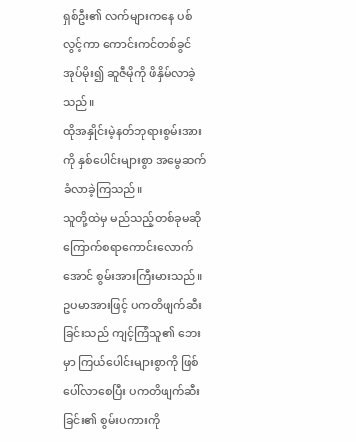ရှစ်ဦး၏ လက်များကနေ ပစ်လွင့်ကာ ကောင်းကင်တစ်ခွင်အုပ်မိုး၍ ဆူဇီမိုကို ဖိနှိမ်လာခဲ့သည်။
ထိုအနှိုင်းမဲ့နတ်ဘုရားစွမ်းအားကို နှစ်ပေါင်းများစွာ အမွေဆက်ခံလာခဲ့ကြသည်။
သူတို့ထဲမှ မည်သည့်တစ်ခုမဆို ကြောက်စရာကောင်းလောက်အောင် စွမ်းအားကြီးမားသည်။
ဥပမာအားဖြင့် ပကတိဖျက်ဆီးခြင်းသည် ကျင့်ကြံသူ၏ ဘေးမှာ ကြယ်ပေါင်းများစွာကို ဖြစ်ပေါ်လာစေပြီး ပကတိဖျက်ဆီးခြင်း၏ စွမ်းပကားကို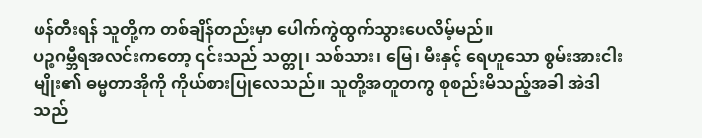ဖန်တီးရန် သူတို့က တစ်ချိန်တည်းမှာ ပေါက်ကွဲထွက်သွားပေလိမ့်မည်။
ပဉ္စဂမ္ဘီရအလင်းကတော့ ၎င်းသည် သတ္တု၊ သစ်သား၊ မြေ၊ မီးနှင့် ရေဟူသော စွမ်းအားငါးမျိုး၏ ဓမ္မတာအိုကို ကိုယ်စားပြုလေသည်။ သူတို့အတူတကွ စုစည်းမိသည့်အခါ အဲဒါသည်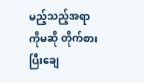မည့်သည့်အရာကိုမဆို တိုက်စားပြီးချေ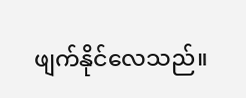ဖျက်နိုင်လေသည်။